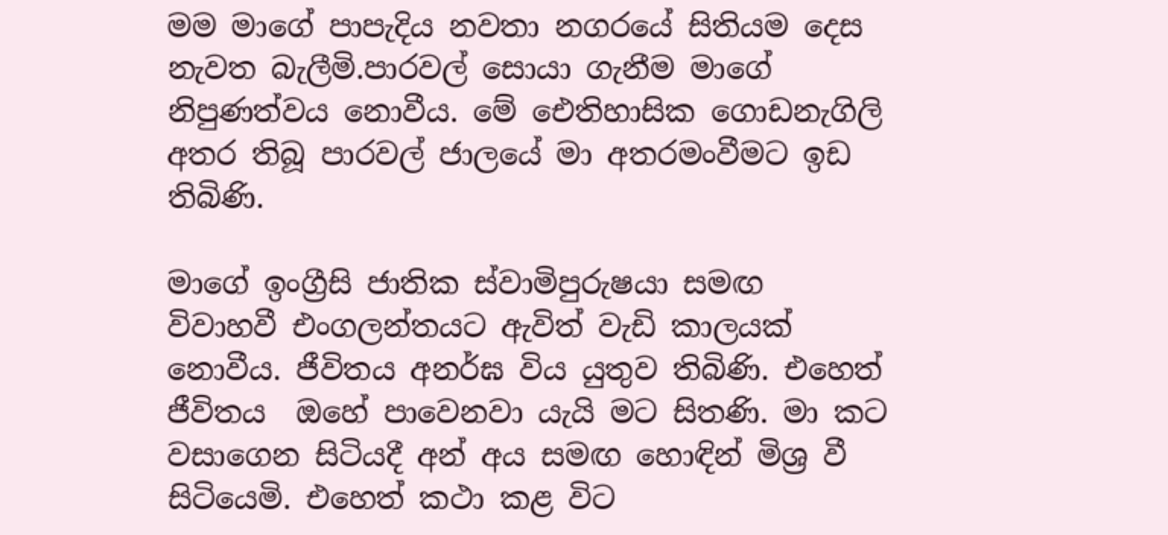මම මාගේ පාපැදිය නවතා නගරයේ සිතියම දෙස නැවත බැලීමි.පාරවල් සොයා ගැනීම මාගේ නිපුණත්වය නොවීය. මේ ඓතිහාසික ගොඩනැගිලි අතර තිබූ පාරවල් ජාලයේ මා අතරමංවීමට ඉඩ තිබිණි.

මාගේ ඉංග්‍රීසි ජාතික ස්වාමිපුරුෂයා සමඟ විවාහවී එංගලන්තයට ඇවිත් වැඩි කාලයක් නොවීය. ජීවිතය අනර්ඝ විය යුතුව තිබිණි. එහෙත් ජීවිතය  ඔහේ පාවෙනවා යැයි මට සිතණි. මා කට වසාගෙන සිටියදී අන් අය සමඟ හොඳින් මිශ්‍ර වී සිටියෙමි. එහෙත් කථා කළ විට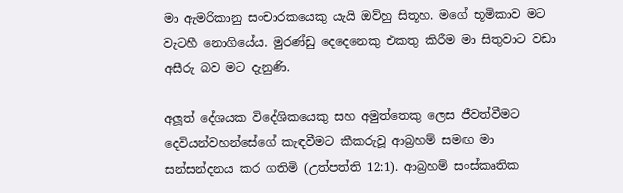මා ඇමරිකානු සංචාරකයෙකු යැයි ඔව්හු සිතූහ. මගේ භූමිකාව මට වැටහී නොගියේය. මුරණ්ඩු දෙදෙනෙකු එකතු කිරීම මා සිතුවාට වඩා අසීරු බව මට දැනුණි.

අලූත් දේශයක විදේශිකයෙකු සහ අමුත්තෙකු ලෙස ජීවත්වීමට දෙවියන්වහන්සේගේ කැඳවීමට කීකරුවූ ආබ්‍රහම් සමඟ මා සන්සන්දනය කර ගතිමි (උත්පත්ති 12:1). ආබ්‍රහම් සංස්කෘතික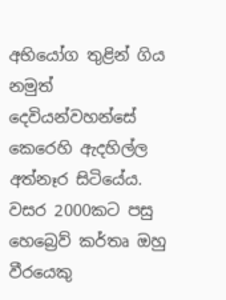අභියෝග තුළින් ගිය නමුත් දෙවියන්වහන්සේ කෙරෙහි ඇදහිල්ල අත්නෑර සිටියේය. වසර 2000කට පසු හෙබ්‍රෙව් කර්තෘ ඔහු වීරයෙකු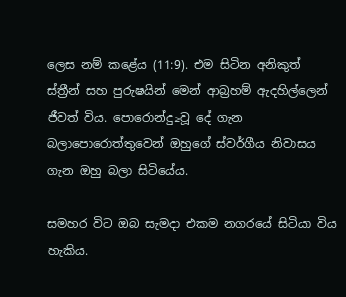ලෙස නම් කළේය (11:9). එම සිටින අනිකුත් ස්ත්‍රීන් සහ පුරුෂයින් මෙන් ආබ්‍රහම් ඇදහිල්ලෙන් ජීවත් විය. පොරොන්දු≥වූ දේ ගැන බලාපොරොත්තුවෙන් ඔහුගේ ස්වර්ගීය නිවාසය ගැන ඔහු බලා සිටියේය.

සමහර විට ඔබ සැමදා එකම නගරයේ සිටියා විය හැකිය.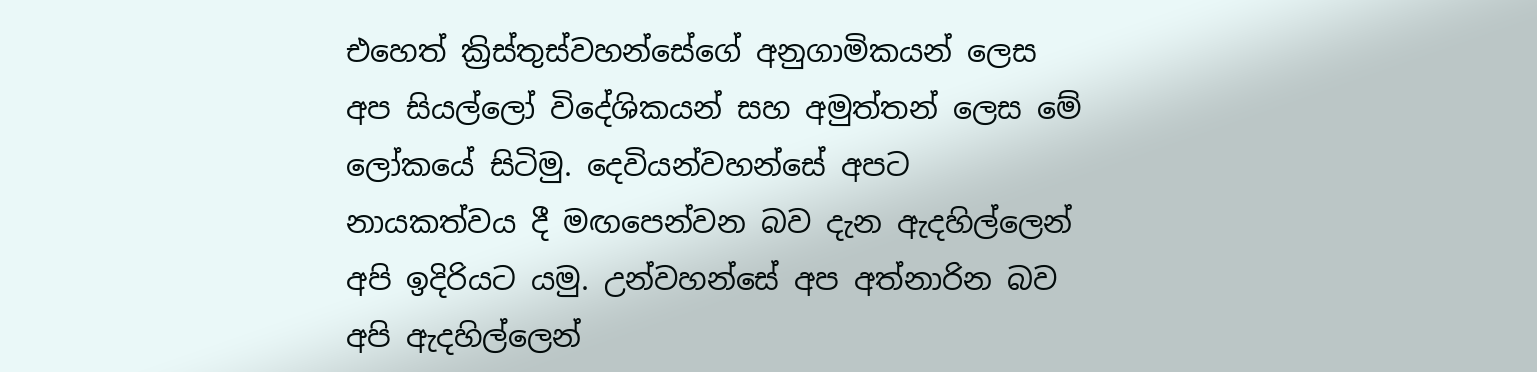එහෙත් ක්‍රිස්තුස්වහන්සේගේ අනුගාමිකයන් ලෙස අප සියල්ලෝ විදේශිකයන් සහ අමුත්තන් ලෙස මේ ලෝකයේ සිටිමු. දෙවියන්වහන්සේ අපට නායකත්වය දී මඟපෙන්වන බව දැන ඇදහිල්ලෙන් අපි ඉදිරියට යමු. උන්වහන්සේ අප අත්නාරින බව අපි ඇදහිල්ලෙන්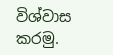විශ්වාස කරමු.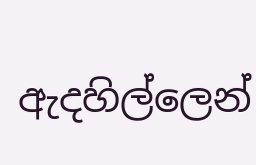ඇදහිල්ලෙන්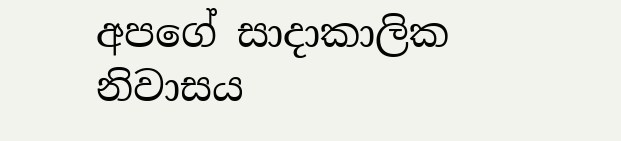අපගේ සාදාකාලික නිවාසය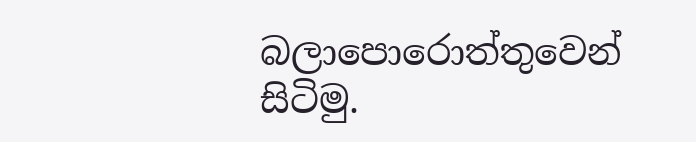බලාපොරොත්තුවෙන් සිටිමු.